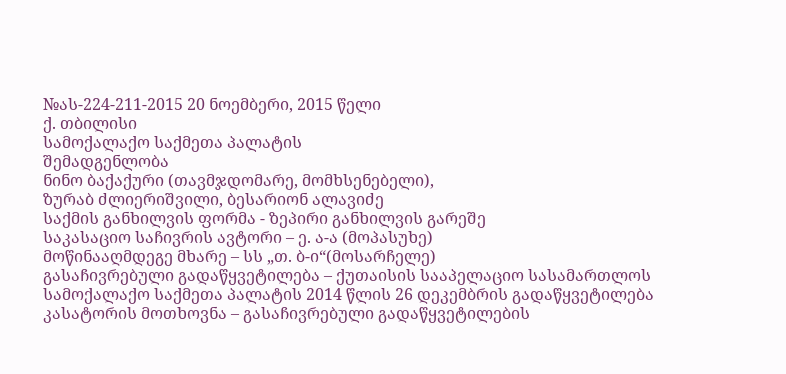№ას-224-211-2015 20 ნოემბერი, 2015 წელი
ქ. თბილისი
სამოქალაქო საქმეთა პალატის
შემადგენლობა
ნინო ბაქაქური (თავმჯდომარე, მომხსენებელი),
ზურაბ ძლიერიშვილი, ბესარიონ ალავიძე
საქმის განხილვის ფორმა - ზეპირი განხილვის გარეშე
საკასაციო საჩივრის ავტორი – ე. ა-ა (მოპასუხე)
მოწინააღმდეგე მხარე – სს „თ. ბ-ი“(მოსარჩელე)
გასაჩივრებული გადაწყვეტილება – ქუთაისის სააპელაციო სასამართლოს სამოქალაქო საქმეთა პალატის 2014 წლის 26 დეკემბრის გადაწყვეტილება
კასატორის მოთხოვნა – გასაჩივრებული გადაწყვეტილების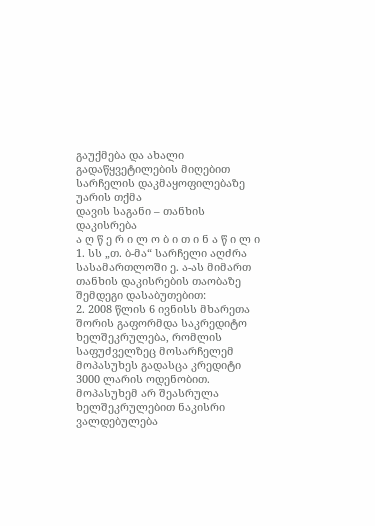გაუქმება და ახალი გადაწყვეტილების მიღებით სარჩელის დაკმაყოფილებაზე უარის თქმა
დავის საგანი – თანხის დაკისრება
ა ღ წ ე რ ი ლ ო ბ ი თ ი ნ ა წ ი ლ ი
1. სს „თ. ბ-მა“ სარჩელი აღძრა სასამართლოში ე. ა-ას მიმართ თანხის დაკისრების თაობაზე შემდეგი დასაბუთებით:
2. 2008 წლის 6 ივნისს მხარეთა შორის გაფორმდა საკრედიტო ხელშეკრულება, რომლის საფუძველზეც მოსარჩელემ მოპასუხეს გადასცა კრედიტი 3000 ლარის ოდენობით. მოპასუხემ არ შეასრულა ხელშეკრულებით ნაკისრი ვალდებულება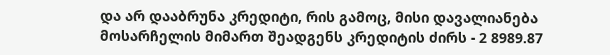და არ დააბრუნა კრედიტი, რის გამოც, მისი დავალიანება მოსარჩელის მიმართ შეადგენს კრედიტის ძირს - 2 8989.87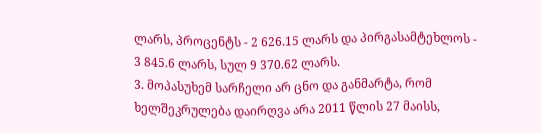ლარს, პროცენტს - 2 626.15 ლარს და პირგასამტეხლოს - 3 845.6 ლარს, სულ 9 370.62 ლარს.
3. მოპასუხემ სარჩელი არ ცნო და განმარტა, რომ ხელშეკრულება დაირღვა არა 2011 წლის 27 მაისს,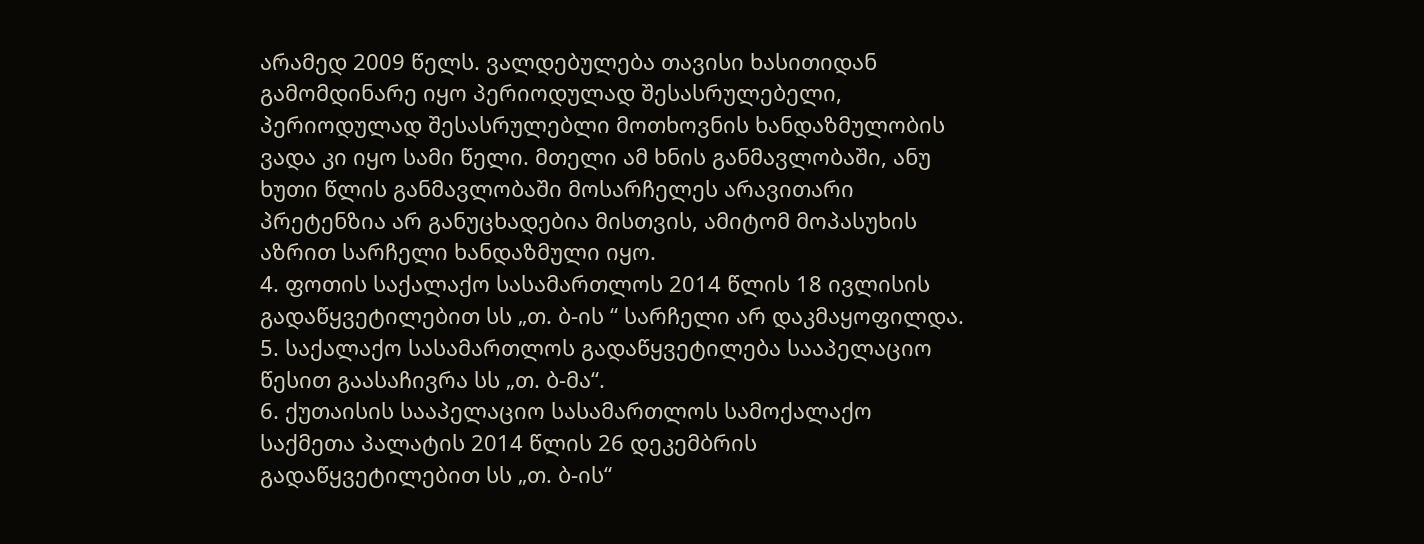არამედ 2009 წელს. ვალდებულება თავისი ხასითიდან გამომდინარე იყო პერიოდულად შესასრულებელი, პერიოდულად შესასრულებლი მოთხოვნის ხანდაზმულობის ვადა კი იყო სამი წელი. მთელი ამ ხნის განმავლობაში, ანუ ხუთი წლის განმავლობაში მოსარჩელეს არავითარი პრეტენზია არ განუცხადებია მისთვის, ამიტომ მოპასუხის აზრით სარჩელი ხანდაზმული იყო.
4. ფოთის საქალაქო სასამართლოს 2014 წლის 18 ივლისის გადაწყვეტილებით სს „თ. ბ-ის “ სარჩელი არ დაკმაყოფილდა.
5. საქალაქო სასამართლოს გადაწყვეტილება სააპელაციო წესით გაასაჩივრა სს „თ. ბ-მა“.
6. ქუთაისის სააპელაციო სასამართლოს სამოქალაქო საქმეთა პალატის 2014 წლის 26 დეკემბრის გადაწყვეტილებით სს „თ. ბ-ის“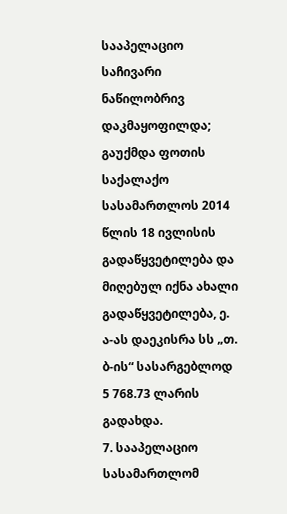სააპელაციო საჩივარი ნაწილობრივ დაკმაყოფილდა; გაუქმდა ფოთის საქალაქო სასამართლოს 2014 წლის 18 ივლისის გადაწყვეტილება და მიღებულ იქნა ახალი გადაწყვეტილება, ე. ა-ას დაეკისრა სს „თ. ბ-ის“ სასარგებლოდ 5 768.73 ლარის გადახდა.
7. სააპელაციო სასამართლომ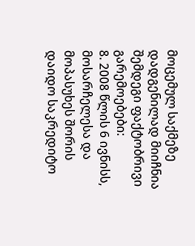მოცემულ საქმეზე დადგენილად მიიჩნია შემდეგი ფაქტობრივი გარემოებები:
8. 2008 წლის 6 ივნისს, მოსარჩელესა და მოპასუხეს შორის დაიდო საკრედიტო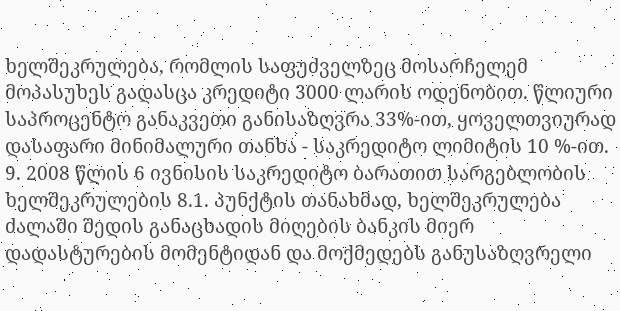ხელშეკრულება, რომლის საფუძველზეც მოსარჩელემ მოპასუხეს გადასცა კრედიტი 3000 ლარის ოდენობით. წლიური საპროცენტო განაკვეთი განისაზღვრა 33%-ით, ყოველთვიურად დასაფარი მინიმალური თანხა - საკრედიტო ლიმიტის 10 %-ით.
9. 2008 წლის 6 ივნისის საკრედიტო ბარათით სარგებლობის ხელშეკრულების 8.1. პუნქტის თანახმად, ხელშეკრულება ძალაში შედის განაცხადის მიღების ბანკის მიერ დადასტურების მომენტიდან და მოქმედებს განუსაზღვრელი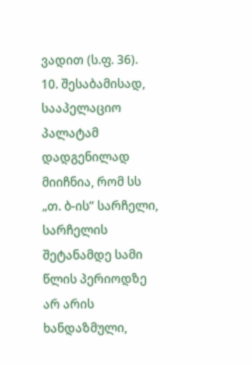ვადით (ს.ფ. 36).
10. შესაბამისად, სააპელაციო პალატამ დადგენილად მიიჩნია, რომ სს „თ. ბ-ის” სარჩელი, სარჩელის შეტანამდე სამი წლის პერიოდზე არ არის ხანდაზმული,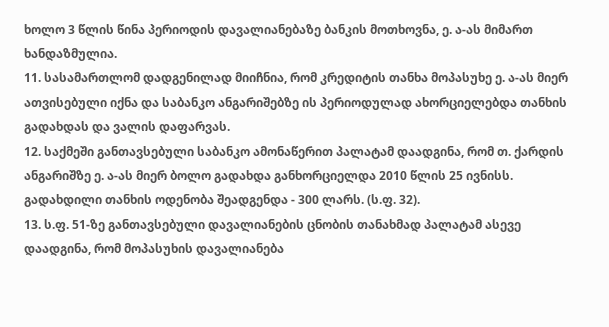ხოლო 3 წლის წინა პერიოდის დავალიანებაზე ბანკის მოთხოვნა, ე. ა-ას მიმართ ხანდაზმულია.
11. სასამართლომ დადგენილად მიიჩნია, რომ კრედიტის თანხა მოპასუხე ე. ა-ას მიერ ათვისებული იქნა და საბანკო ანგარიშებზე ის პერიოდულად ახორციელებდა თანხის გადახდას და ვალის დაფარვას.
12. საქმეში განთავსებული საბანკო ამონაწერით პალატამ დაადგინა, რომ თ. ქარდის ანგარიშზე ე. ა-ას მიერ ბოლო გადახდა განხორციელდა 2010 წლის 25 ივნისს. გადახდილი თანხის ოდენობა შეადგენდა - 300 ლარს. (ს.ფ. 32).
13. ს.ფ. 51-ზე განთავსებული დავალიანების ცნობის თანახმად პალატამ ასევე დაადგინა, რომ მოპასუხის დავალიანება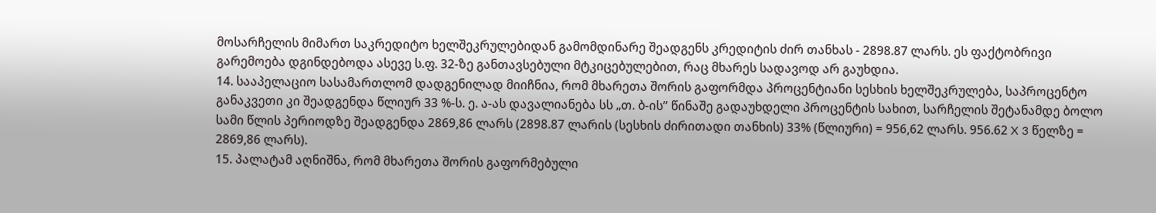მოსარჩელის მიმართ საკრედიტო ხელშეკრულებიდან გამომდინარე შეადგენს კრედიტის ძირ თანხას - 2898.87 ლარს. ეს ფაქტობრივი გარემოება დგინდებოდა ასევე ს.ფ. 32-ზე განთავსებული მტკიცებულებით, რაც მხარეს სადავოდ არ გაუხდია.
14. სააპელაციო სასამართლომ დადგენილად მიიჩნია, რომ მხარეთა შორის გაფორმდა პროცენტიანი სესხის ხელშეკრულება, საპროცენტო განაკვეთი კი შეადგენდა წლიურ 33 %-ს. ე. ა-ას დავალიანება სს „თ. ბ-ის” წინაშე გადაუხდელი პროცენტის სახით, სარჩელის შეტანამდე ბოლო სამი წლის პერიოდზე შეადგენდა 2869,86 ლარს (2898.87 ლარის (სესხის ძირითადი თანხის) 33% (წლიური) = 956,62 ლარს. 956.62 X 3 წელზე = 2869,86 ლარს).
15. პალატამ აღნიშნა, რომ მხარეთა შორის გაფორმებული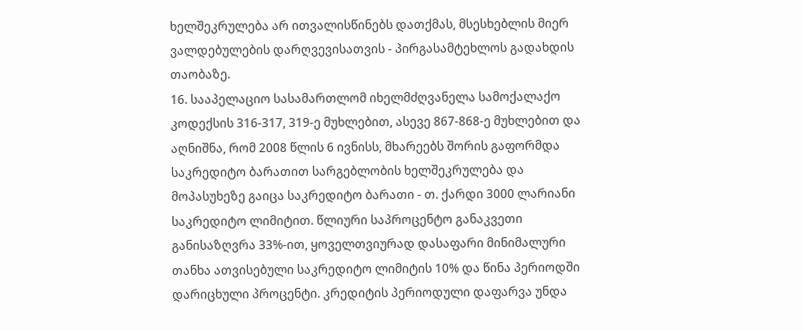ხელშეკრულება არ ითვალისწინებს დათქმას, მსესხებლის მიერ ვალდებულების დარღვევისათვის - პირგასამტეხლოს გადახდის თაობაზე.
16. სააპელაციო სასამართლომ იხელმძღვანელა სამოქალაქო კოდექსის 316-317, 319-ე მუხლებით, ასევე 867-868-ე მუხლებით და აღნიშნა, რომ 2008 წლის 6 ივნისს, მხარეებს შორის გაფორმდა საკრედიტო ბარათით სარგებლობის ხელშეკრულება და მოპასუხეზე გაიცა საკრედიტო ბარათი - თ. ქარდი 3000 ლარიანი საკრედიტო ლიმიტით. წლიური საპროცენტო განაკვეთი განისაზღვრა 33%-ით, ყოველთვიურად დასაფარი მინიმალური თანხა ათვისებული საკრედიტო ლიმიტის 10% და წინა პერიოდში დარიცხული პროცენტი. კრედიტის პერიოდული დაფარვა უნდა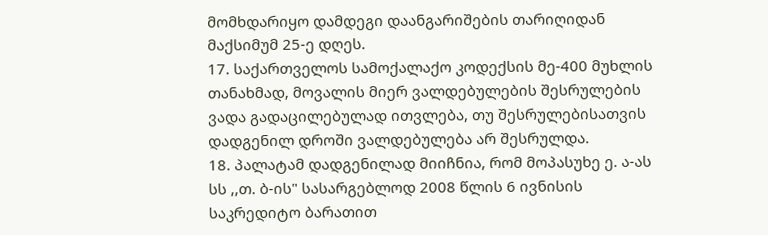მომხდარიყო დამდეგი დაანგარიშების თარიღიდან მაქსიმუმ 25-ე დღეს.
17. საქართველოს სამოქალაქო კოდექსის მე-400 მუხლის თანახმად, მოვალის მიერ ვალდებულების შესრულების ვადა გადაცილებულად ითვლება, თუ შესრულებისათვის დადგენილ დროში ვალდებულება არ შესრულდა.
18. პალატამ დადგენილად მიიჩნია, რომ მოპასუხე ე. ა-ას სს ,,თ. ბ-ის" სასარგებლოდ 2008 წლის 6 ივნისის საკრედიტო ბარათით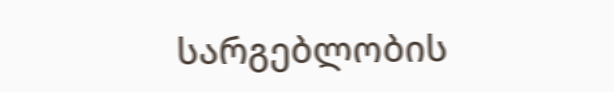სარგებლობის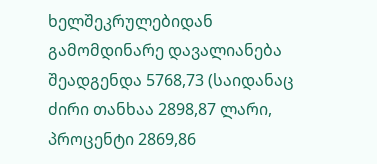ხელშეკრულებიდან გამომდინარე დავალიანება შეადგენდა 5768,73 (საიდანაც ძირი თანხაა 2898,87 ლარი, პროცენტი 2869,86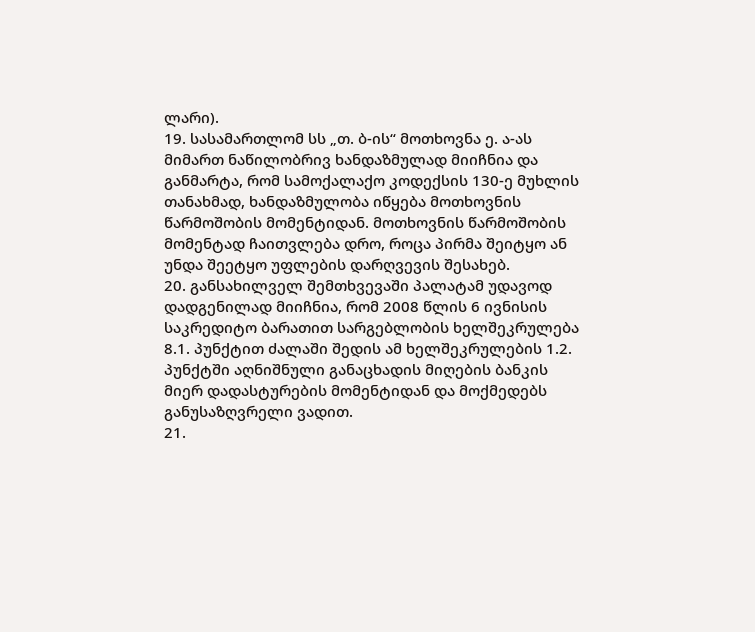ლარი).
19. სასამართლომ სს „თ. ბ-ის“ მოთხოვნა ე. ა-ას მიმართ ნაწილობრივ ხანდაზმულად მიიჩნია და განმარტა, რომ სამოქალაქო კოდექსის 130-ე მუხლის თანახმად, ხანდაზმულობა იწყება მოთხოვნის წარმოშობის მომენტიდან. მოთხოვნის წარმოშობის მომენტად ჩაითვლება დრო, როცა პირმა შეიტყო ან უნდა შეეტყო უფლების დარღვევის შესახებ.
20. განსახილველ შემთხვევაში პალატამ უდავოდ დადგენილად მიიჩნია, რომ 2008 წლის 6 ივნისის საკრედიტო ბარათით სარგებლობის ხელშეკრულება 8.1. პუნქტით ძალაში შედის ამ ხელშეკრულების 1.2. პუნქტში აღნიშნული განაცხადის მიღების ბანკის მიერ დადასტურების მომენტიდან და მოქმედებს განუსაზღვრელი ვადით.
21.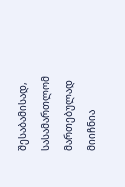შესაბამისად, სასამართლომ მართებულად მიიჩნია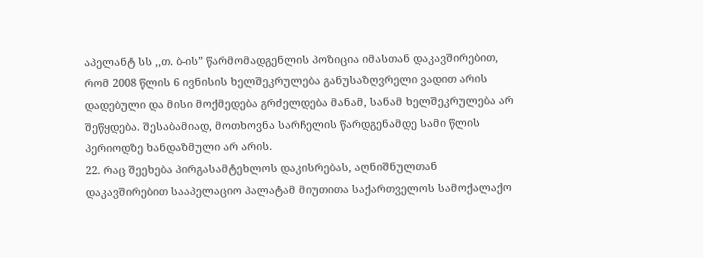აპელანტ სს ,,თ. ბ-ის” წარმომადგენლის პოზიცია იმასთან დაკავშირებით, რომ 2008 წლის 6 ივნისის ხელშეკრულება განუსაზღვრელი ვადით არის დადებული და მისი მოქმედება გრძელდება მანამ, სანამ ხელშეკრულება არ შეწყდება. შესაბამიად, მოთხოვნა სარჩელის წარდგენამდე სამი წლის პერიოდზე ხანდაზმული არ არის.
22. რაც შეეხება პირგასამტეხლოს დაკისრებას, აღნიშნულთან დაკავშირებით სააპელაციო პალატამ მიუთითა საქართველოს სამოქალაქო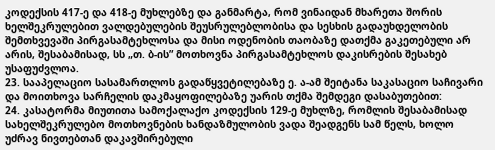კოდექსის 417-ე და 418-ე მუხლებზე და განმარტა, რომ ვინაიდან მხარეთა შორის ხელშეკრულებით ვალდებულების შეუსრულებლობისა და სესხის გადაუხდელობის შემთხვევაში პირგასამტეხლოსა და მისი ოდენობის თაობაზე დათქმა გაკეთებული არ არის, შესაბამისად, სს „თ. ბ-ის” მოთხოვნა პირგასამტეხლოს დაკისრების შესახებ უსაფუძვლოა.
23. სააპელაციო სასამართლოს გადაწყვეტილებაზე ე. ა-ამ შეიტანა საკასაციო საჩივარი და მოითხოვა სარჩელის დაკმაყოფილებაზე უარის თქმა შემდეგი დასაბუთებით:
24. კასატორმა მიუთითა სამოქალაქო კოდექსის 129-ე მუხლზე, რომლის შესაბამისად სახელშეკრულებო მოთხოვნების ხანდაზმულობის ვადა შეადგენს სამ წელს, ხოლო უძრავ ნივთებთან დაკავშირებული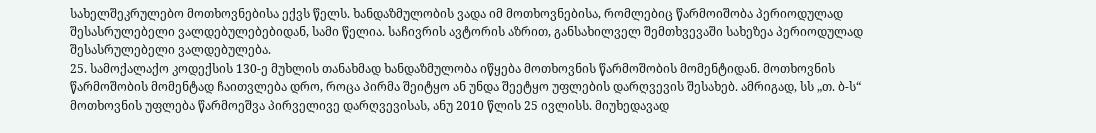სახელშეკრულებო მოთხოვნებისა ექვს წელს. ხანდაზმულობის ვადა იმ მოთხოვნებისა, რომლებიც წარმოიშობა პერიოდულად შესასრულებელი ვალდებულებებიდან, სამი წელია. საჩივრის ავტორის აზრით, განსახილველ შემთხვევაში სახეზეა პერიოდულად შესასრულებელი ვალდებულება.
25. სამოქალაქო კოდექსის 130-ე მუხლის თანახმად ხანდაზმულობა იწყება მოთხოვნის წარმოშობის მომენტიდან. მოთხოვნის წარმოშობის მომენტად ჩაითვლება დრო, როცა პირმა შეიტყო ან უნდა შეეტყო უფლების დარღვევის შესახებ. ამრიგად, სს „თ. ბ-ს“ მოთხოვნის უფლება წარმოეშვა პირველივე დარღვევისას, ანუ 2010 წლის 25 ივლისს. მიუხედავად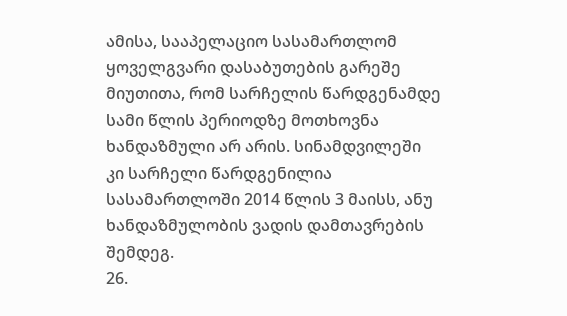ამისა, სააპელაციო სასამართლომ ყოველგვარი დასაბუთების გარეშე მიუთითა, რომ სარჩელის წარდგენამდე სამი წლის პერიოდზე მოთხოვნა ხანდაზმული არ არის. სინამდვილეში კი სარჩელი წარდგენილია სასამართლოში 2014 წლის 3 მაისს, ანუ ხანდაზმულობის ვადის დამთავრების შემდეგ.
26.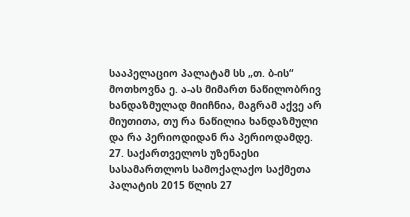სააპელაციო პალატამ სს „თ. ბ-ის“ მოთხოვნა ე. ა-ას მიმართ ნაწილობრივ ხანდაზმულად მიიჩნია, მაგრამ აქვე არ მიუთითა, თუ რა ნაწილია ხანდაზმული და რა პერიოდიდან რა პერიოდამდე.
27. საქართველოს უზენაესი სასამართლოს სამოქალაქო საქმეთა პალატის 2015 წლის 27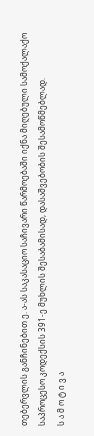თებერვლის განჩინებით ე. ა-ას საკასაციო საჩივარი წარმოებაში იქნა მიღებული სამოქალაქო საპროცესო კოდექსის 391-ე მუხლის შესაბამისად, დასაშვებობის შესამოწმებლად.
ს ა მ ო ტ ი ვ ა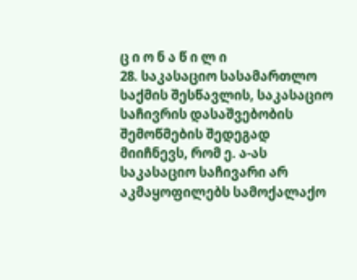ც ი ო ნ ა წ ი ლ ი
28. საკასაციო სასამართლო საქმის შესწავლის, საკასაციო საჩივრის დასაშვებობის შემოწმების შედეგად მიიჩნევს, რომ ე. ა-ას საკასაციო საჩივარი არ აკმაყოფილებს სამოქალაქო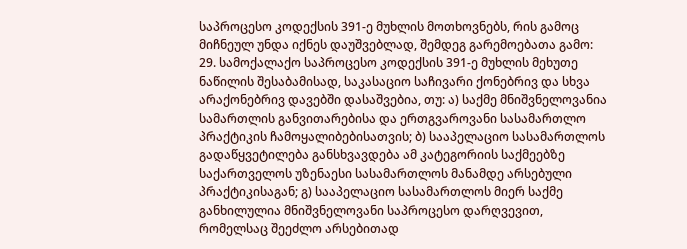საპროცესო კოდექსის 391-ე მუხლის მოთხოვნებს, რის გამოც მიჩნეულ უნდა იქნეს დაუშვებლად, შემდეგ გარემოებათა გამო:
29. სამოქალაქო საპროცესო კოდექსის 391-ე მუხლის მეხუთე ნაწილის შესაბამისად, საკასაციო საჩივარი ქონებრივ და სხვა არაქონებრივ დავებში დასაშვებია, თუ: ა) საქმე მნიშვნელოვანია სამართლის განვითარებისა და ერთგვაროვანი სასამართლო პრაქტიკის ჩამოყალიბებისათვის; ბ) სააპელაციო სასამართლოს გადაწყვეტილება განსხვავდება ამ კატეგორიის საქმეებზე საქართველოს უზენაესი სასამართლოს მანამდე არსებული პრაქტიკისაგან; გ) სააპელაციო სასამართლოს მიერ საქმე განხილულია მნიშვნელოვანი საპროცესო დარღვევით, რომელსაც შეეძლო არსებითად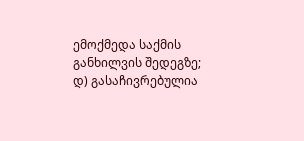ემოქმედა საქმის განხილვის შედეგზე; დ) გასაჩივრებულია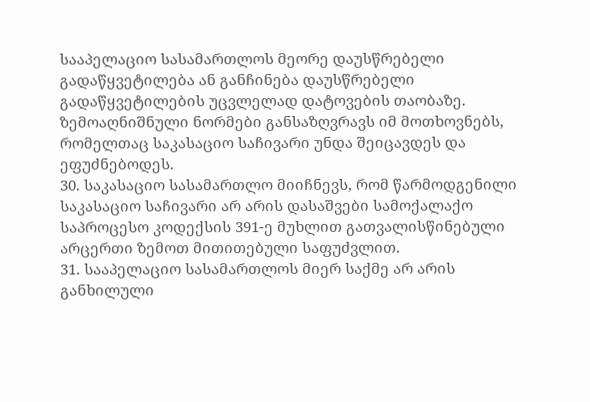სააპელაციო სასამართლოს მეორე დაუსწრებელი გადაწყვეტილება ან განჩინება დაუსწრებელი გადაწყვეტილების უცვლელად დატოვების თაობაზე. ზემოაღნიშნული ნორმები განსაზღვრავს იმ მოთხოვნებს, რომელთაც საკასაციო საჩივარი უნდა შეიცავდეს და ეფუძნებოდეს.
30. საკასაციო სასამართლო მიიჩნევს, რომ წარმოდგენილი საკასაციო საჩივარი არ არის დასაშვები სამოქალაქო საპროცესო კოდექსის 391-ე მუხლით გათვალისწინებული არცერთი ზემოთ მითითებული საფუძვლით.
31. სააპელაციო სასამართლოს მიერ საქმე არ არის განხილული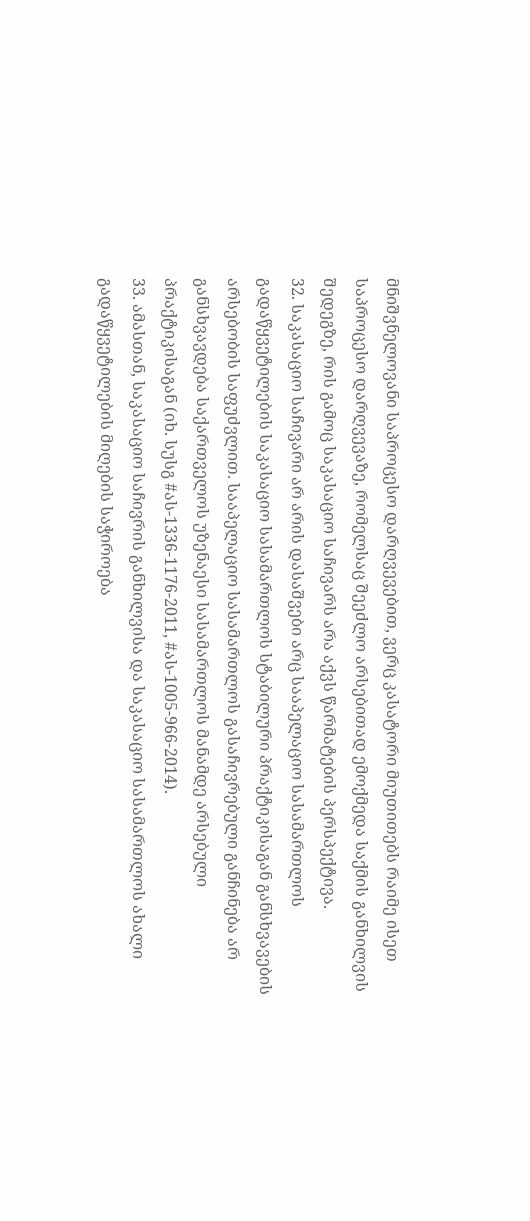მნიშვნელოვანი საპროცესო დარღვევებით, ვერც კასატორი მიუთითებს რაიმე ისეთ საპროცესო დარღვევაზე, რომელსაც შეეძლო არსებითად ემოქმედა საქმის განხილვის შედეგზე, რის გამოც საკასაციო საჩივარს არა აქვს წარმატების პერსპექტივა.
32. საკასაციო საჩივარი არ არის დასაშვები არც სააპელაციო სასამართლოს გადაწყვეტილების საკასაციო სასამართლოს სტაბილური პრაქტიკისაგან განსხვავების არსებობის საფუძვლით. სააპელაციო სასამართლოს გასაჩივრებული განჩინება არ განსხვავდება საქართველოს უზენაესი სასამართლოს მანამდე არსებული პრაქტიკისაგან (იხ. სუსგ #ას-1336-1176-2011, #ას-1005-966-2014).
33. ამასთან, საკასაციო საჩივრის განხილვისა და საკასაციო სასამართლოს ახალი გადაწყვეტილების მიღების საჭიროება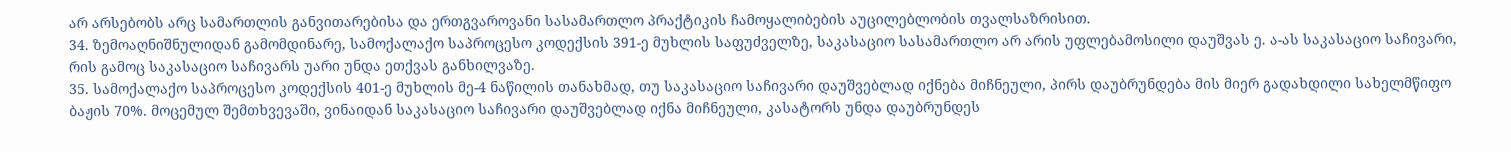არ არსებობს არც სამართლის განვითარებისა და ერთგვაროვანი სასამართლო პრაქტიკის ჩამოყალიბების აუცილებლობის თვალსაზრისით.
34. ზემოაღნიშნულიდან გამომდინარე, სამოქალაქო საპროცესო კოდექსის 391-ე მუხლის საფუძველზე, საკასაციო სასამართლო არ არის უფლებამოსილი დაუშვას ე. ა-ას საკასაციო საჩივარი, რის გამოც საკასაციო საჩივარს უარი უნდა ეთქვას განხილვაზე.
35. სამოქალაქო საპროცესო კოდექსის 401-ე მუხლის მე-4 ნაწილის თანახმად, თუ საკასაციო საჩივარი დაუშვებლად იქნება მიჩნეული, პირს დაუბრუნდება მის მიერ გადახდილი სახელმწიფო ბაჟის 70%. მოცემულ შემთხვევაში, ვინაიდან საკასაციო საჩივარი დაუშვებლად იქნა მიჩნეული, კასატორს უნდა დაუბრუნდეს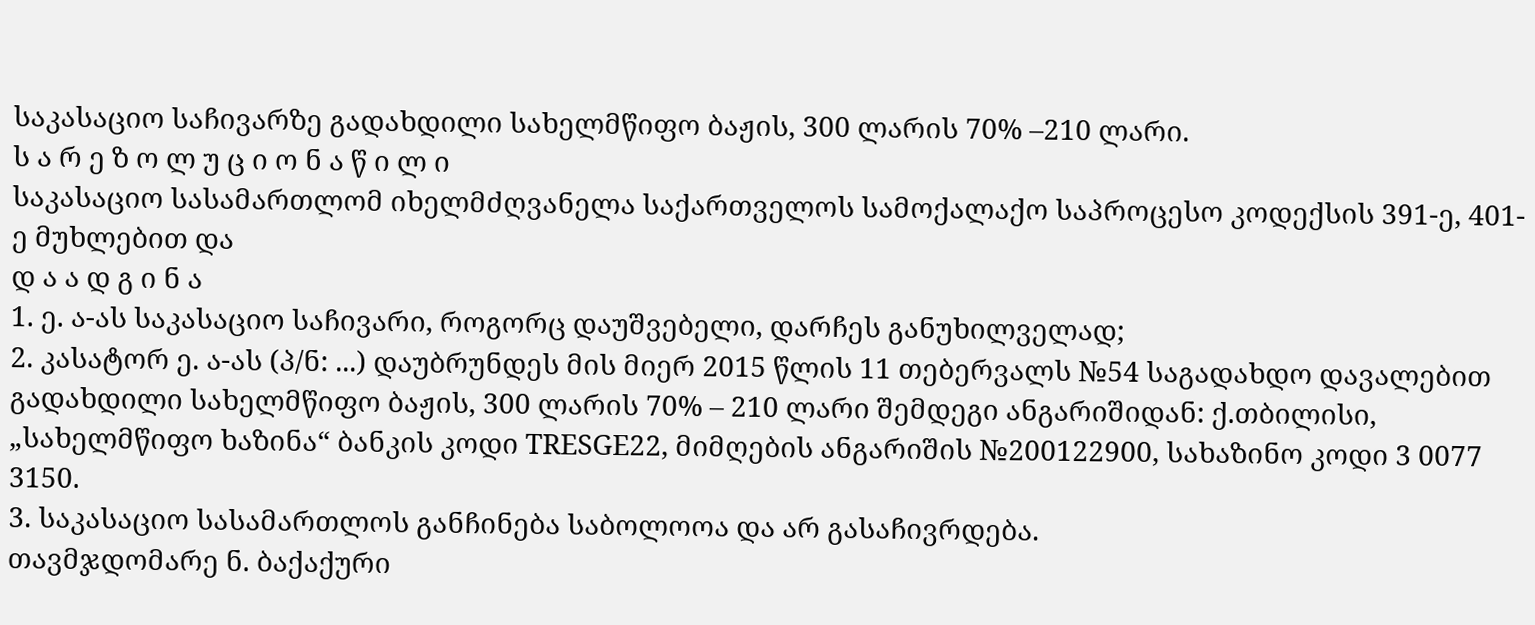საკასაციო საჩივარზე გადახდილი სახელმწიფო ბაჟის, 300 ლარის 70% –210 ლარი.
ს ა რ ე ზ ო ლ უ ც ი ო ნ ა წ ი ლ ი
საკასაციო სასამართლომ იხელმძღვანელა საქართველოს სამოქალაქო საპროცესო კოდექსის 391-ე, 401-ე მუხლებით და
დ ა ა დ გ ი ნ ა
1. ე. ა-ას საკასაციო საჩივარი, როგორც დაუშვებელი, დარჩეს განუხილველად;
2. კასატორ ე. ა-ას (პ/ნ: ...) დაუბრუნდეს მის მიერ 2015 წლის 11 თებერვალს №54 საგადახდო დავალებით გადახდილი სახელმწიფო ბაჟის, 300 ლარის 70% – 210 ლარი შემდეგი ანგარიშიდან: ქ.თბილისი, „სახელმწიფო ხაზინა“ ბანკის კოდი TRESGE22, მიმღების ანგარიშის №200122900, სახაზინო კოდი 3 0077 3150.
3. საკასაციო სასამართლოს განჩინება საბოლოოა და არ გასაჩივრდება.
თავმჯდომარე ნ. ბაქაქური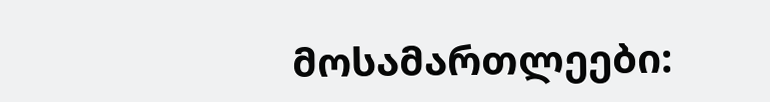მოსამართლეები: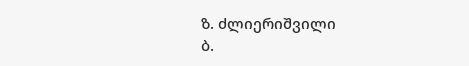ზ. ძლიერიშვილი
ბ.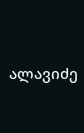ალავიძე